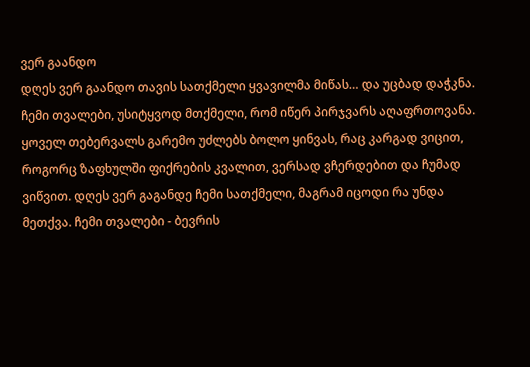ვერ გაანდო
დღეს ვერ გაანდო თავის სათქმელი ყვავილმა მიწას… და უცბად დაჭკნა. ჩემი თვალები, უსიტყვოდ მთქმელი, რომ იწერ პირჯვარს აღაფრთოვანა. ყოველ თებერვალს გარემო უძლებს ბოლო ყინვას, რაც კარგად ვიცით, როგორც ზაფხულში ფიქრების კვალით, ვერსად ვჩერდებით და ჩუმად ვიწვით. დღეს ვერ გაგანდე ჩემი სათქმელი, მაგრამ იცოდი რა უნდა მეთქვა. ჩემი თვალები - ბევრის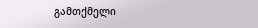გამთქმელი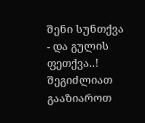შენი სუნთქვა - და გულის ფეთქვა..!
შეგიძლიათ გააზიაროთ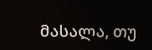მასალა, თუ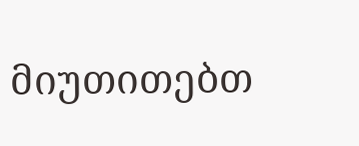მიუთითებთ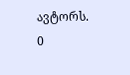ავტორს.
0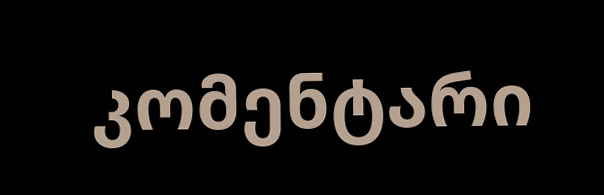კომენტარი